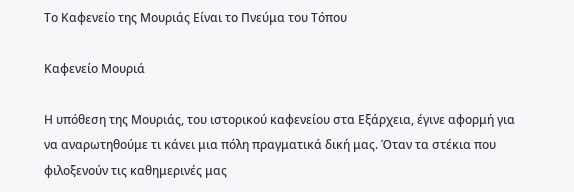Το Καφενείο της Μουριάς Είναι το Πνεύμα του Τόπου

Καφενείο Μουριά

Η υπόθεση της Μουριάς, του ιστορικού καφενείου στα Εξάρχεια, έγινε αφορμή για να αναρωτηθούμε τι κάνει μια πόλη πραγματικά δική μας. Όταν τα στέκια που φιλοξενούν τις καθημερινές μας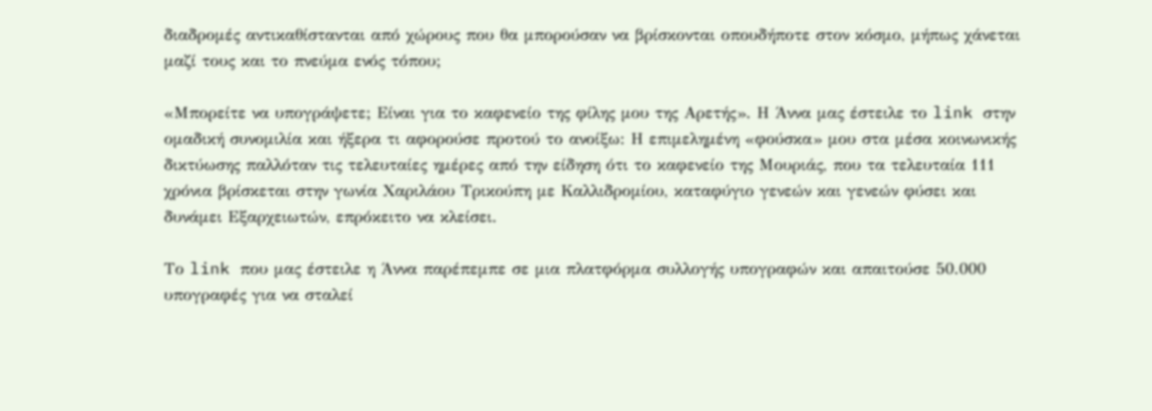διαδρομές αντικαθίστανται από χώρους που θα μπορούσαν να βρίσκονται οπουδήποτε στον κόσμο, μήπως χάνεται μαζί τους και το πνεύμα ενός τόπου;

«Μπορείτε να υπογράψετε; Είναι για το καφενείο της φίλης μου της Αρετής». Η Άννα μας έστειλε το link στην ομαδική συνομιλία και ήξερα τι αφορούσε προτού το ανοίξω: Η επιμελημένη «φούσκα» μου στα μέσα κοινωνικής δικτύωσης παλλόταν τις τελευταίες ημέρες από την είδηση ότι το καφενείο της Μουριάς, που τα τελευταία 111 χρόνια βρίσκεται στην γωνία Χαριλάου Τρικούπη με Καλλιδρομίου, καταφύγιο γενεών και γενεών φύσει και δυνάμει Εξαρχειωτών, επρόκειτο να κλείσει.

Το link που μας έστειλε η Άννα παρέπεμπε σε μια πλατφόρμα συλλογής υπογραφών και απαιτούσε 50.000 υπογραφές για να σταλεί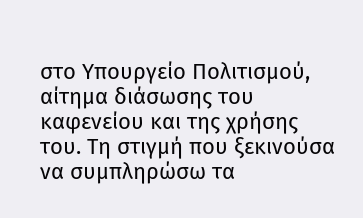στο Υπουργείο Πολιτισμού, αίτημα διάσωσης του καφενείου και της χρήσης του. Τη στιγμή που ξεκινούσα να συμπληρώσω τα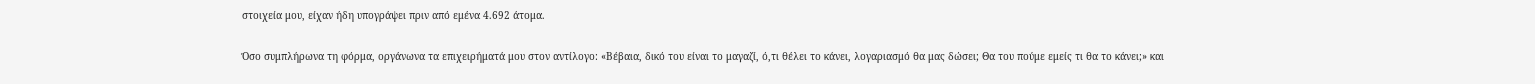στοιχεία μου, είχαν ήδη υπογράψει πριν από εμένα 4.692 άτομα.

Όσο συμπλήρωνα τη φόρμα, οργάνωνα τα επιχειρήματά μου στον αντίλογο: «Βέβαια, δικό του είναι το μαγαζί, ό,τι θέλει το κάνει, λογαριασμό θα μας δώσει; Θα του πούμε εμείς τι θα το κάνει;» και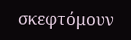σκεφτόμουν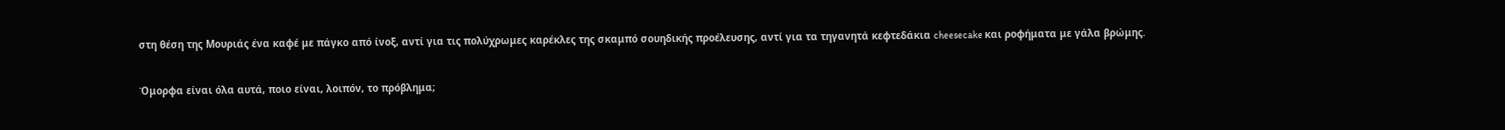στη θέση της Μουριάς ένα καφέ με πάγκο από ίνοξ, αντί για τις πολύχρωμες καρέκλες της σκαμπό σουηδικής προέλευσης, αντί για τα τηγανητά κεφτεδάκια cheesecake και ροφήματα με γάλα βρώμης.

Όμορφα είναι όλα αυτά, ποιο είναι, λοιπόν, το πρόβλημα;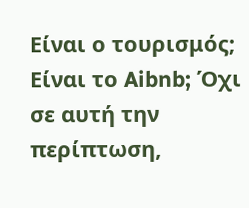Είναι ο τουρισμός; Είναι το Aibnb; Όχι σε αυτή την περίπτωση,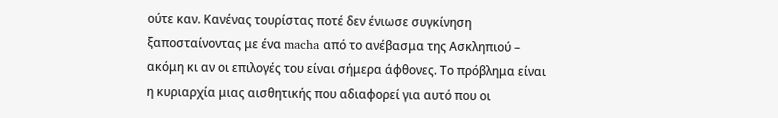ούτε καν. Κανένας τουρίστας ποτέ δεν ένιωσε συγκίνηση ξαποσταίνοντας με ένα macha από το ανέβασμα της Ασκληπιού – ακόμη κι αν οι επιλογές του είναι σήμερα άφθονες. Το πρόβλημα είναι η κυριαρχία μιας αισθητικής που αδιαφορεί για αυτό που οι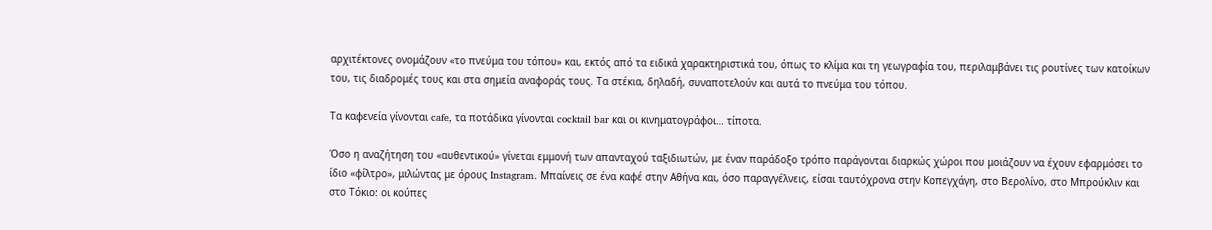αρχιτέκτονες ονομάζουν «το πνεύμα του τόπου» και, εκτός από τα ειδικά χαρακτηριστικά του, όπως το κλίμα και τη γεωγραφία του, περιλαμβάνει τις ρουτίνες των κατοίκων του, τις διαδρομές τους και στα σημεία αναφοράς τους. Τα στέκια, δηλαδή, συναποτελούν και αυτά το πνεύμα του τόπου.

Τα καφενεία γίνονται cafe, τα ποτάδικα γίνονται cocktail bar και οι κινηματογράφοι… τίποτα.

Όσο η αναζήτηση του «αυθεντικού» γίνεται εμμονή των απανταχού ταξιδιωτών, με έναν παράδοξο τρόπο παράγονται διαρκώς χώροι που μοιάζουν να έχουν εφαρμόσει το ίδιο «φίλτρο», μιλώντας με όρους Instagram. Μπαίνεις σε ένα καφέ στην Αθήνα και, όσο παραγγέλνεις, είσαι ταυτόχρονα στην Κοπεγχάγη, στο Βερολίνο, στο Μπρούκλιν και στο Τόκιο: οι κούπες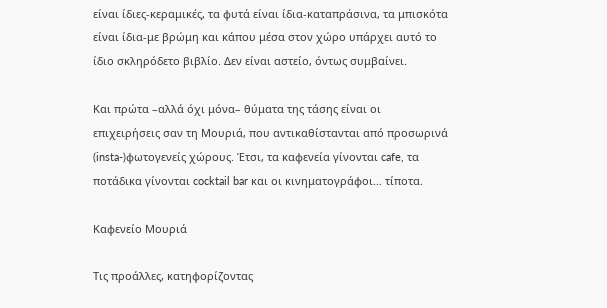είναι ίδιες-κεραμικές, τα φυτά είναι ίδια-καταπράσινα, τα μπισκότα είναι ίδια-με βρώμη και κάπου μέσα στον χώρο υπάρχει αυτό το ίδιο σκληρόδετο βιβλίο. Δεν είναι αστείο, όντως συμβαίνει.

Και πρώτα –αλλά όχι μόνα– θύματα της τάσης είναι οι επιχειρήσεις σαν τη Μουριά, που αντικαθίστανται από προσωρινά (insta-)φωτογενείς χώρους. Έτσι, τα καφενεία γίνονται cafe, τα ποτάδικα γίνονται cocktail bar και οι κινηματογράφοι… τίποτα.

Καφενείο Μουριά

Τις προάλλες, κατηφορίζοντας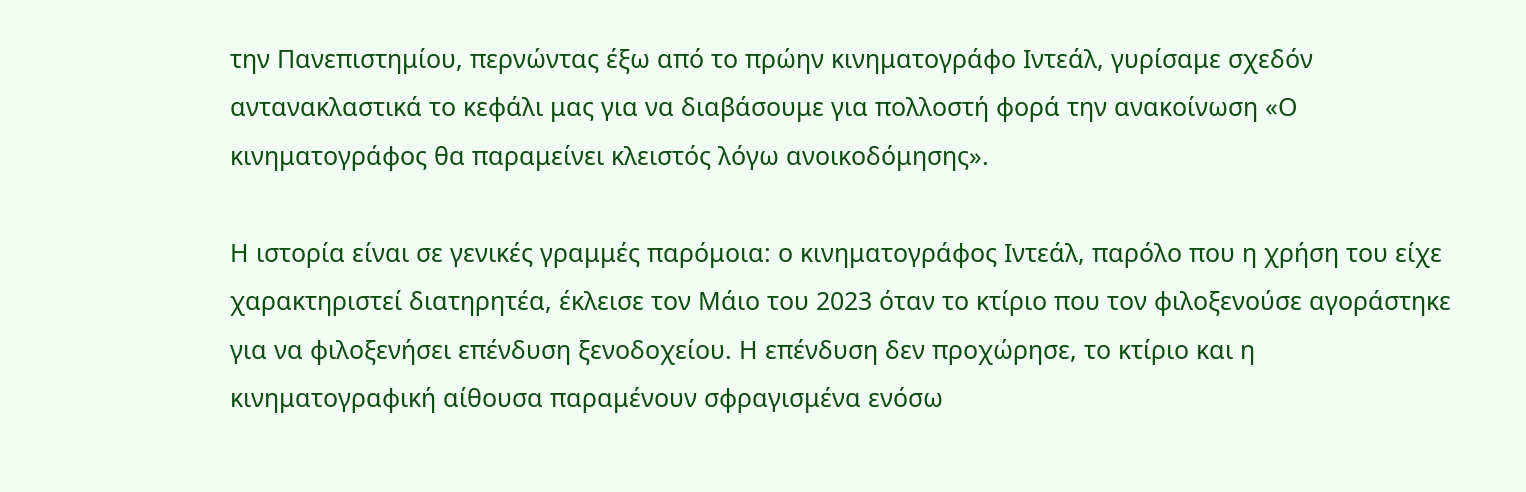την Πανεπιστημίου, περνώντας έξω από το πρώην κινηματογράφο Ιντεάλ, γυρίσαμε σχεδόν αντανακλαστικά το κεφάλι μας για να διαβάσουμε για πολλοστή φορά την ανακοίνωση «Ο κινηματογράφος θα παραμείνει κλειστός λόγω ανοικοδόμησης».

Η ιστορία είναι σε γενικές γραμμές παρόμοια: ο κινηματογράφος Ιντεάλ, παρόλο που η χρήση του είχε χαρακτηριστεί διατηρητέα, έκλεισε τον Μάιο του 2023 όταν το κτίριο που τον φιλοξενούσε αγοράστηκε για να φιλοξενήσει επένδυση ξενοδοχείου. Η επένδυση δεν προχώρησε, το κτίριο και η κινηματογραφική αίθουσα παραμένουν σφραγισμένα ενόσω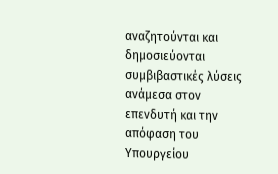αναζητούνται και δημοσιεύονται συμβιβαστικές λύσεις ανάμεσα στον επενδυτή και την απόφαση του Υπουργείου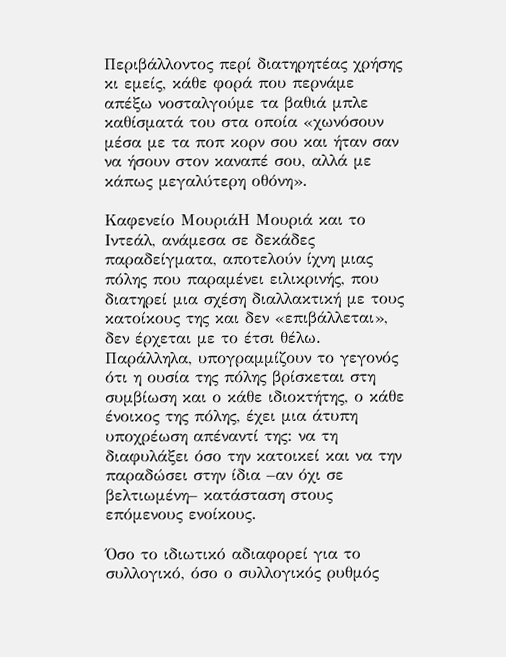Περιβάλλοντος περί διατηρητέας χρήσης κι εμείς, κάθε φορά που περνάμε απέξω νοσταλγούμε τα βαθιά μπλε καθίσματά του στα οποία «χωνόσουν μέσα με τα ποπ κορν σου και ήταν σαν να ήσουν στον καναπέ σου, αλλά με κάπως μεγαλύτερη οθόνη».

Καφενείο ΜουριάΗ Μουριά και το Ιντεάλ, ανάμεσα σε δεκάδες παραδείγματα, αποτελούν ίχνη μιας πόλης που παραμένει ειλικρινής, που διατηρεί μια σχέση διαλλακτική με τους κατοίκους της και δεν «επιβάλλεται», δεν έρχεται με το έτσι θέλω. Παράλληλα, υπογραμμίζουν το γεγονός ότι η ουσία της πόλης βρίσκεται στη συμβίωση και ο κάθε ιδιοκτήτης, ο κάθε ένοικος της πόλης, έχει μια άτυπη υποχρέωση απέναντί της: να τη διαφυλάξει όσο την κατοικεί και να την παραδώσει στην ίδια –αν όχι σε βελτιωμένη– κατάσταση στους επόμενους ενοίκους.

Όσο το ιδιωτικό αδιαφορεί για το συλλογικό, όσο ο συλλογικός ρυθμός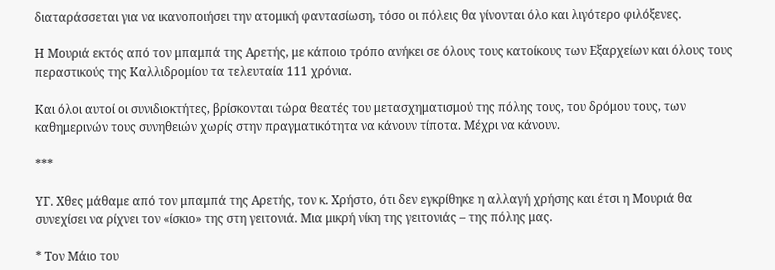διαταράσσεται για να ικανοποιήσει την ατομική φαντασίωση, τόσο οι πόλεις θα γίνονται όλο και λιγότερο φιλόξενες.

Η Μουριά εκτός από τον μπαμπά της Αρετής, με κάποιο τρόπο ανήκει σε όλους τους κατοίκους των Εξαρχείων και όλους τους περαστικούς της Καλλιδρομίου τα τελευταία 111 χρόνια.

Και όλοι αυτοί οι συνιδιοκτήτες, βρίσκονται τώρα θεατές του μετασχηματισμού της πόλης τους, του δρόμου τους, των καθημερινών τους συνηθειών χωρίς στην πραγματικότητα να κάνουν τίποτα. Μέχρι να κάνουν.

***

ΥΓ. Χθες μάθαμε από τον μπαμπά της Αρετής, τον κ. Χρήστο, ότι δεν εγκρίθηκε η αλλαγή χρήσης και έτσι η Μουριά θα συνεχίσει να ρίχνει τον «ίσκιο» της στη γειτονιά. Μια μικρή νίκη της γειτονιάς – της πόλης μας.

* Τον Μάιο του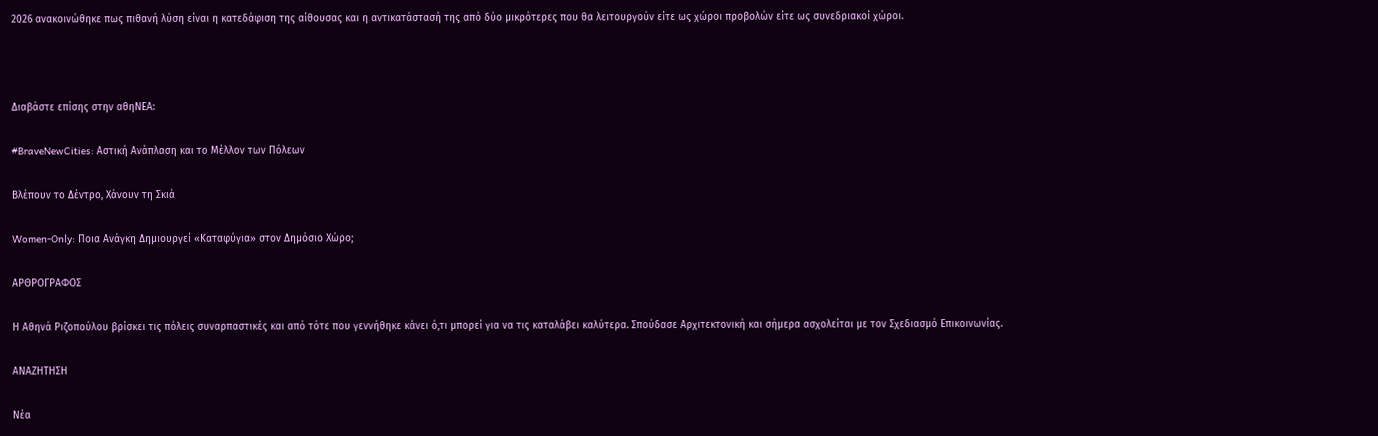2026 ανακοινώθηκε πως πιθανή λύση είναι η κατεδάφιση της αίθουσας και η αντικατάστασή της από δύο μικρότερες που θα λειτουργούν είτε ως χώροι προβολών είτε ως συνεδριακοί χώροι.



Διαβάστε επίσης στην αθηΝΕΑ:

#BraveNewCities: Αστική Ανάπλαση και το Μέλλον των Πόλεων

Βλέπουν το Δέντρο, Χάνουν τη Σκιά

Women-Only: Ποια Ανάγκη Δημιουργεί «Καταφύγια» στον Δημόσιο Χώρο;

ΑΡΘΡΟΓΡΑΦΟΣ

Η Αθηνά Ριζοπούλου βρίσκει τις πόλεις συναρπαστικές και από τότε που γεννήθηκε κάνει ό,τι μπορεί για να τις καταλάβει καλύτερα. Σπούδασε Αρχιτεκτονική και σήμερα ασχολείται με τον Σχεδιασμό Επικοινωνίας.

ΑΝΑΖΗΤΗΣΗ

Νέα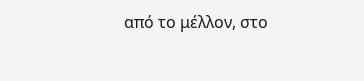από το μέλλον, στο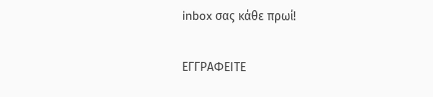inbox σας κάθε πρωί!

ΕΓΓPΑΦΕΙΤΕ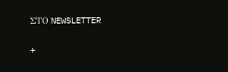ΣΤΟ NEWSLETTER

+